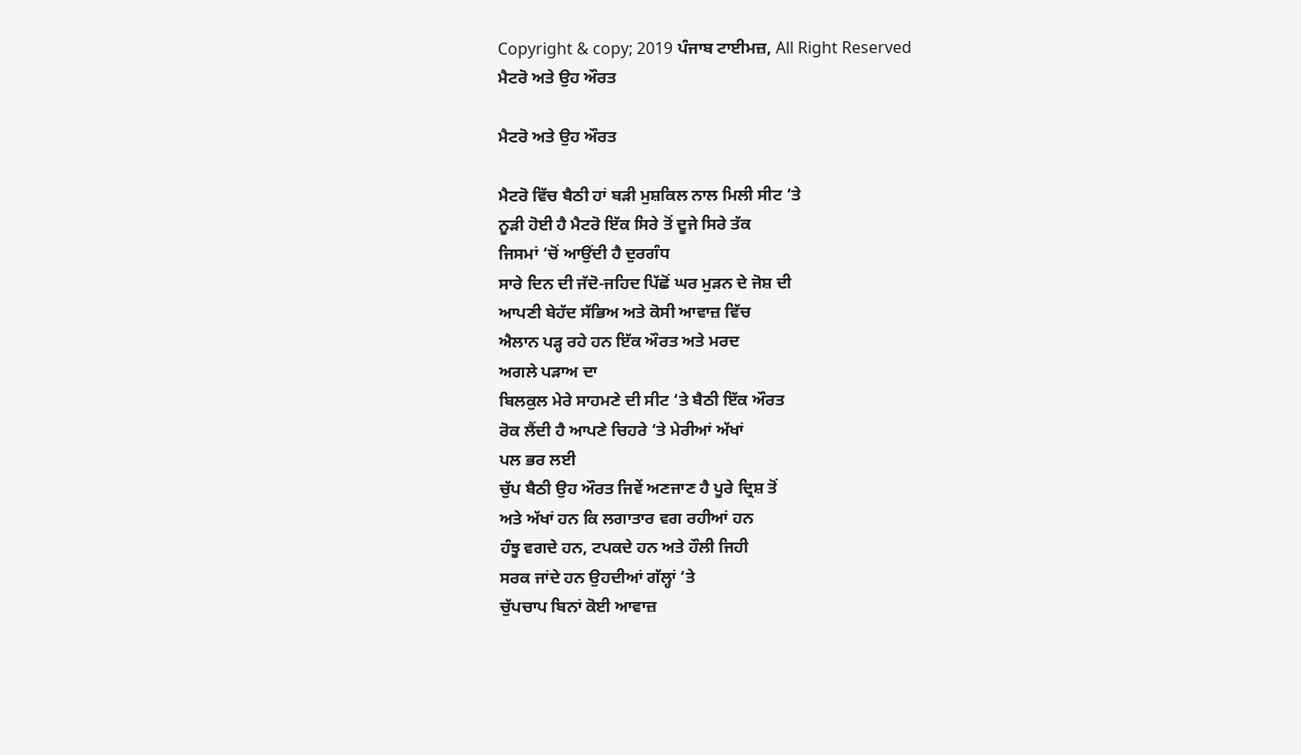Copyright & copy; 2019 ਪੰਜਾਬ ਟਾਈਮਜ਼, All Right Reserved
ਮੈਟਰੋ ਅਤੇ ਉਹ ਔਰਤ

ਮੈਟਰੋ ਅਤੇ ਉਹ ਔਰਤ

ਮੈਟਰੋ ਵਿੱਚ ਬੈਠੀ ਹਾਂ ਬੜੀ ਮੁਸ਼ਕਿਲ ਨਾਲ ਮਿਲੀ ਸੀਟ ‘ਤੇ
ਨੂੜੀ ਹੋਈ ਹੈ ਮੈਟਰੋ ਇੱਕ ਸਿਰੇ ਤੋਂ ਦੂਜੇ ਸਿਰੇ ਤੱਕ
ਜਿਸਮਾਂ ‘ਚੋਂ ਆਉਂਦੀ ਹੈ ਦੁਰਗੰਧ
ਸਾਰੇ ਦਿਨ ਦੀ ਜੱਦੋ-ਜਹਿਦ ਪਿੱਛੋਂ ਘਰ ਮੁੜਨ ਦੇ ਜੋਸ਼ ਦੀ
ਆਪਣੀ ਬੇਹੱਦ ਸੱਭਿਅ ਅਤੇ ਕੋਸੀ ਆਵਾਜ਼ ਵਿੱਚ
ਐਲਾਨ ਪੜ੍ਹ ਰਹੇ ਹਨ ਇੱਕ ਔਰਤ ਅਤੇ ਮਰਦ
ਅਗਲੇ ਪੜਾਅ ਦਾ
ਬਿਲਕੁਲ ਮੇਰੇ ਸਾਹਮਣੇ ਦੀ ਸੀਟ ‘ਤੇ ਬੈਠੀ ਇੱਕ ਔਰਤ
ਰੋਕ ਲੈਂਦੀ ਹੈ ਆਪਣੇ ਚਿਹਰੇ ‘ਤੇ ਮੇਰੀਆਂ ਅੱਖਾਂ
ਪਲ ਭਰ ਲਈ
ਚੁੱਪ ਬੈਠੀ ਉਹ ਔਰਤ ਜਿਵੇਂ ਅਣਜਾਣ ਹੈ ਪੂਰੇ ਦ੍ਰਿਸ਼ ਤੋਂ
ਅਤੇ ਅੱਖਾਂ ਹਨ ਕਿ ਲਗਾਤਾਰ ਵਗ ਰਹੀਆਂ ਹਨ
ਹੰਝੂ ਵਗਦੇ ਹਨ, ਟਪਕਦੇ ਹਨ ਅਤੇ ਹੌਲੀ ਜਿਹੀ
ਸਰਕ ਜਾਂਦੇ ਹਨ ਉਹਦੀਆਂ ਗੱਲ੍ਹਾਂ ‘ਤੇ
ਚੁੱਪਚਾਪ ਬਿਨਾਂ ਕੋਈ ਆਵਾਜ਼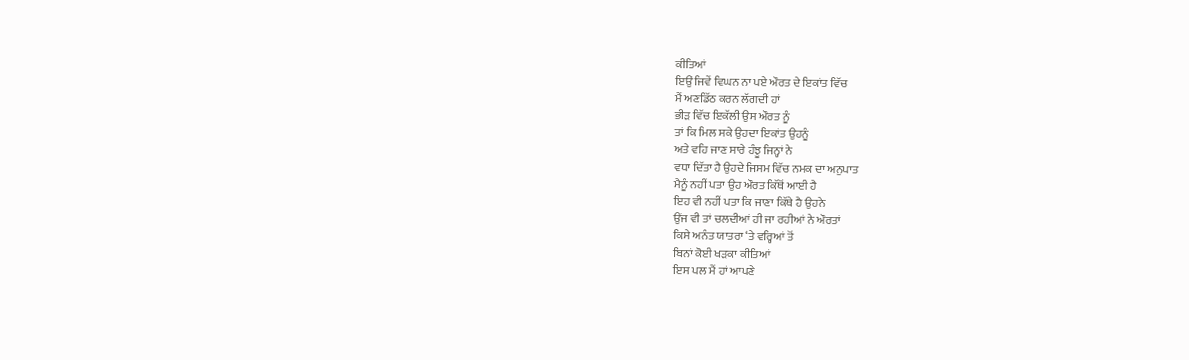ਕੀਤਿਆਂ
ਇਉਂ ਜਿਵੇਂ ਵਿਘਨ ਨਾ ਪਏ ਔਰਤ ਦੇ ਇਕਾਂਤ ਵਿੱਚ
ਮੈਂ ਅਣਡਿੱਠ ਕਰਨ ਲੱਗਦੀ ਹਾਂ
ਭੀੜ ਵਿੱਚ ਇਕੱਲੀ ਉਸ ਔਰਤ ਨੂੰ
ਤਾਂ ਕਿ ਮਿਲ ਸਕੇ ਉਹਦਾ ਇਕਾਂਤ ਉਹਨੂੰ
ਅਤੇ ਵਹਿ ਜਾਣ ਸਾਰੇ ਹੰਝੂ ਜਿਨ੍ਹਾਂ ਨੇ
ਵਧਾ ਦਿੱਤਾ ਹੈ ਉਹਦੇ ਜਿਸਮ ਵਿੱਚ ਨਮਕ ਦਾ ਅਨੁਪਾਤ
ਮੈਨੂੰ ਨਹੀਂ ਪਤਾ ਉਹ ਔਰਤ ਕਿੱਥੋਂ ਆਈ ਹੈ
ਇਹ ਵੀ ਨਹੀਂ ਪਤਾ ਕਿ ਜਾਣਾ ਕਿੱਥੇ ਹੈ ਉਹਨੇ
ਉਂਜ ਵੀ ਤਾਂ ਚਲਦੀਆਂ ਹੀ ਜਾ ਰਹੀਆਂ ਨੇ ਔਰਤਾਂ
ਕਿਸੇ ਅਨੰਤ ਯਾਤਰਾ ‘ਤੇ ਵਰ੍ਹਿਆਂ ਤੋਂ
ਬਿਨਾਂ ਕੋਈ ਖੜਕਾ ਕੀਤਿਆਂ
ਇਸ ਪਲ ਮੈਂ ਹਾਂ ਆਪਣੇ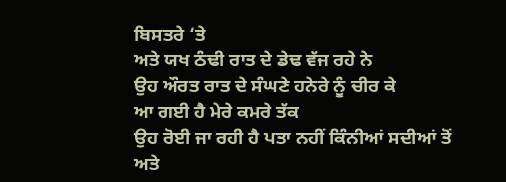ਬਿਸਤਰੇ ‘ਤੇ
ਅਤੇ ਯਖ ਠੰਢੀ ਰਾਤ ਦੇ ਡੇਢ ਵੱਜ ਰਹੇ ਨੇ
ਉਹ ਔਰਤ ਰਾਤ ਦੇ ਸੰਘਣੇ ਹਨੇਰੇ ਨੂੰ ਚੀਰ ਕੇ
ਆ ਗਈ ਹੈ ਮੇਰੇ ਕਮਰੇ ਤੱਕ
ਉਹ ਰੋਈ ਜਾ ਰਹੀ ਹੈ ਪਤਾ ਨਹੀਂ ਕਿੰਨੀਆਂ ਸਦੀਆਂ ਤੋਂ
ਅਤੇ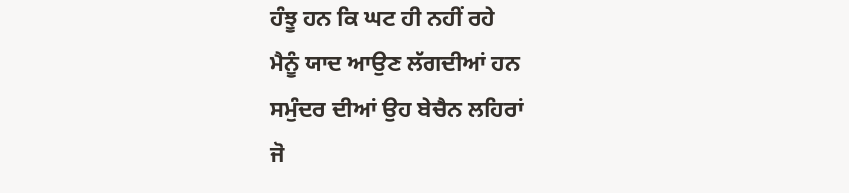ਹੰਝੂ ਹਨ ਕਿ ਘਟ ਹੀ ਨਹੀਂ ਰਹੇ
ਮੈਨੂੰ ਯਾਦ ਆਉਣ ਲੱਗਦੀਆਂ ਹਨ
ਸਮੁੰਦਰ ਦੀਆਂ ਉਹ ਬੇਚੈਨ ਲਹਿਰਾਂ
ਜੋ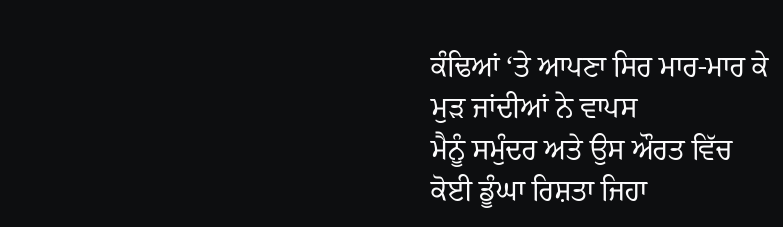ਕੰਢਿਆਂ ‘ਤੇ ਆਪਣਾ ਸਿਰ ਮਾਰ-ਮਾਰ ਕੇ
ਮੁੜ ਜਾਂਦੀਆਂ ਨੇ ਵਾਪਸ
ਮੈਨੂੰ ਸਮੁੰਦਰ ਅਤੇ ਉਸ ਔਰਤ ਵਿੱਚ
ਕੋਈ ਡੂੰਘਾ ਰਿਸ਼ਤਾ ਜਿਹਾ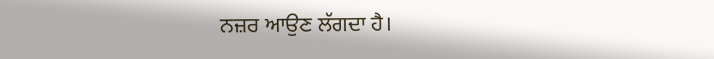ਨਜ਼ਰ ਆਉਣ ਲੱਗਦਾ ਹੈ।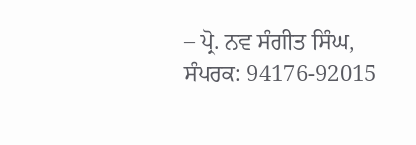– ਪ੍ਰੋ. ਨਵ ਸੰਗੀਤ ਸਿੰਘ, ਸੰਪਰਕ: 94176-92015